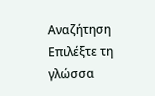Αναζήτηση
Επιλέξτε τη γλώσσα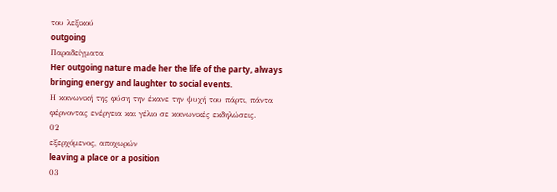του λεξικού
outgoing
Παραδείγματα
Her outgoing nature made her the life of the party, always bringing energy and laughter to social events.
Η κοινωνική της φύση την έκανε την ψυχή του πάρτι, πάντα φέρνοντας ενέργεια και γέλιο σε κοινωνικές εκδηλώσεις.
02
εξερχόμενος, αποχωρών
leaving a place or a position
03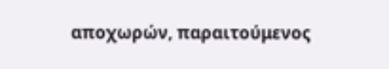αποχωρών, παραιτούμενος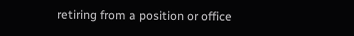retiring from a position or office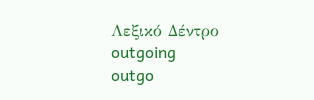Λεξικό Δέντρο
outgoing
outgo